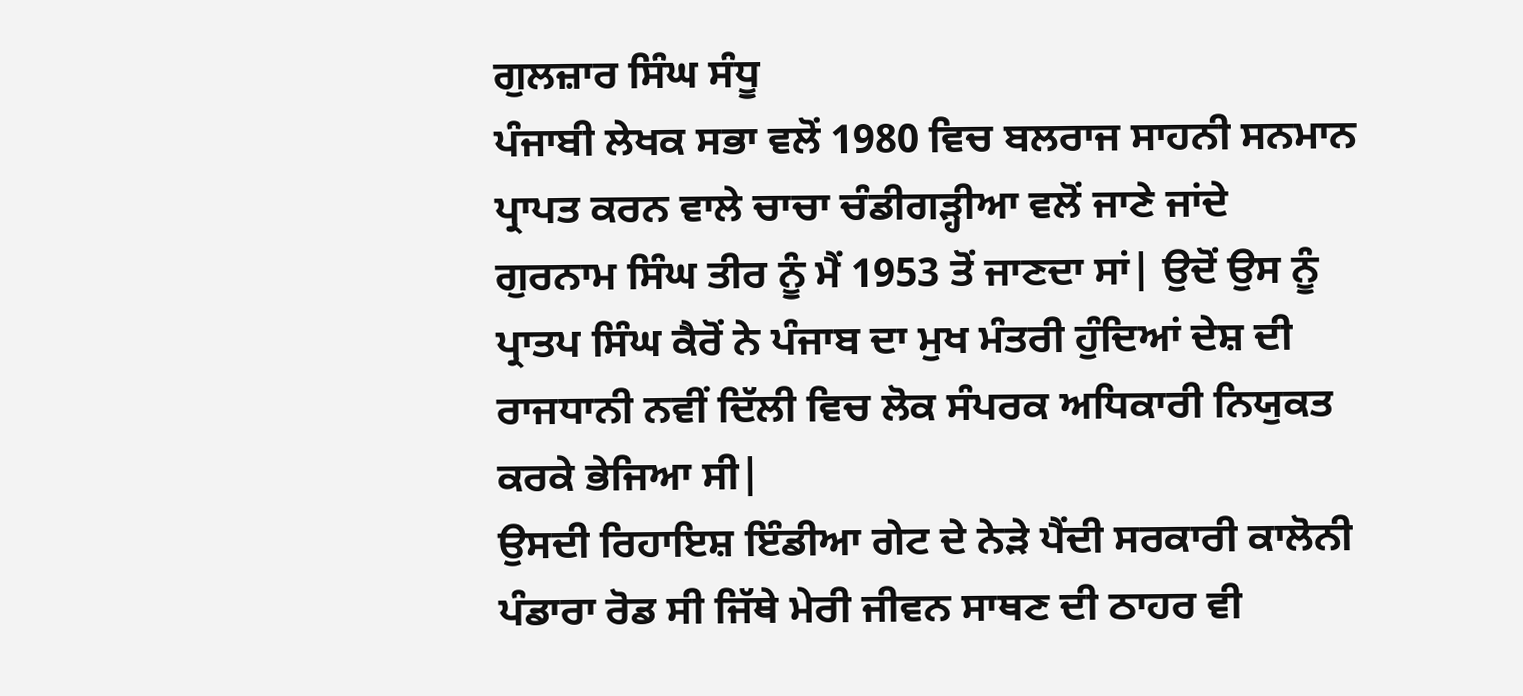ਗੁਲਜ਼ਾਰ ਸਿੰਘ ਸੰਧੂ
ਪੰਜਾਬੀ ਲੇਖਕ ਸਭਾ ਵਲੋਂ 1980 ਵਿਚ ਬਲਰਾਜ ਸਾਹਨੀ ਸਨਮਾਨ ਪ੍ਰਾਪਤ ਕਰਨ ਵਾਲੇ ਚਾਚਾ ਚੰਡੀਗੜ੍ਹੀਆ ਵਲੋਂ ਜਾਣੇ ਜਾਂਦੇ ਗੁਰਨਾਮ ਸਿੰਘ ਤੀਰ ਨੂੰ ਮੈਂ 1953 ਤੋਂ ਜਾਣਦਾ ਸਾਂ| ਉਦੋਂ ਉਸ ਨੂੰ ਪ੍ਰਾਤਪ ਸਿੰਘ ਕੈਰੋਂ ਨੇ ਪੰਜਾਬ ਦਾ ਮੁਖ ਮੰਤਰੀ ਹੁੰਦਿਆਂ ਦੇਸ਼ ਦੀ ਰਾਜਧਾਨੀ ਨਵੀਂ ਦਿੱਲੀ ਵਿਚ ਲੋਕ ਸੰਪਰਕ ਅਧਿਕਾਰੀ ਨਿਯੁਕਤ ਕਰਕੇ ਭੇਜਿਆ ਸੀ|
ਉਸਦੀ ਰਿਹਾਇਸ਼ ਇੰਡੀਆ ਗੇਟ ਦੇ ਨੇੜੇ ਪੈਂਦੀ ਸਰਕਾਰੀ ਕਾਲੋਨੀ ਪੰਡਾਰਾ ਰੋਡ ਸੀ ਜਿੱਥੇ ਮੇਰੀ ਜੀਵਨ ਸਾਥਣ ਦੀ ਠਾਹਰ ਵੀ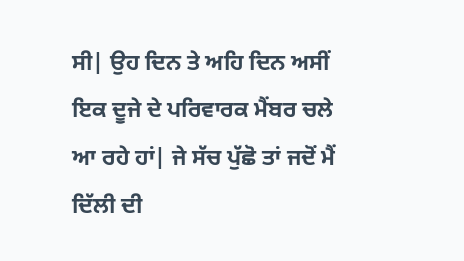ਸੀ| ਉਹ ਦਿਨ ਤੇ ਅਹਿ ਦਿਨ ਅਸੀਂ ਇਕ ਦੂਜੇ ਦੇ ਪਰਿਵਾਰਕ ਮੈਂਬਰ ਚਲੇ ਆ ਰਹੇ ਹਾਂ| ਜੇ ਸੱਚ ਪੁੱਛੋ ਤਾਂ ਜਦੋਂ ਮੈਂ ਦਿੱਲੀ ਦੀ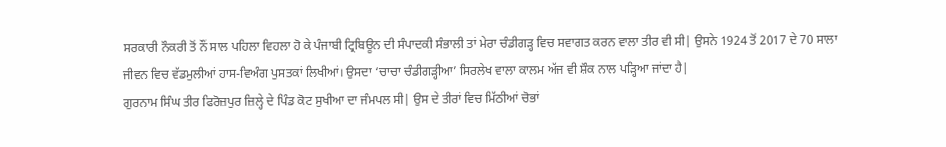ਸਰਕਾਰੀ ਨੌਕਰੀ ਤੋਂ ਨੌਂ ਸਾਲ ਪਹਿਲਾ ਵਿਹਲਾ ਹੋ ਕੇ ਪੰਜਾਬੀ ਟ੍ਰਿਬਿਊਨ ਦੀ ਸੰਪਾਦਕੀ ਸੰਭਾਲੀ ਤਾਂ ਮੇਰਾ ਚੰਡੀਗੜ੍ਹ ਵਿਚ ਸਵਾਗਤ ਕਰਨ ਵਾਲਾ ਤੀਰ ਵੀ ਸੀ| ਉਸਨੇ 1924 ਤੋਂ 2017 ਦੇ 70 ਸਾਲਾ ਜੀਵਨ ਵਿਚ ਵੱਡਮੁਲੀਆਂ ਹਾਸ-ਵਿਅੰਗ ਪੁਸਤਕਾਂ ਲਿਖੀਆਂ। ਉਸਦਾ ‘ਚਾਚਾ ਚੰਡੀਗੜ੍ਹੀਆ’ ਸਿਰਲੇਖ ਵਾਲਾ ਕਾਲਮ ਅੱਜ ਵੀ ਸ਼ੌਕ ਨਾਲ ਪੜ੍ਹਿਆ ਜਾਂਦਾ ਹੈ|
ਗੁਰਨਾਮ ਸਿੰਘ ਤੀਰ ਫਿਰੋਜ਼ਪੁਰ ਜ਼ਿਲ੍ਹੇ ਦੇ ਪਿੰਡ ਕੋਟ ਸੁਖੀਆ ਦਾ ਜੰਮਪਲ ਸੀ| ਉਸ ਦੇ ਤੀਰਾਂ ਵਿਚ ਮਿੱਠੀਆਂ ਚੋਭਾਂ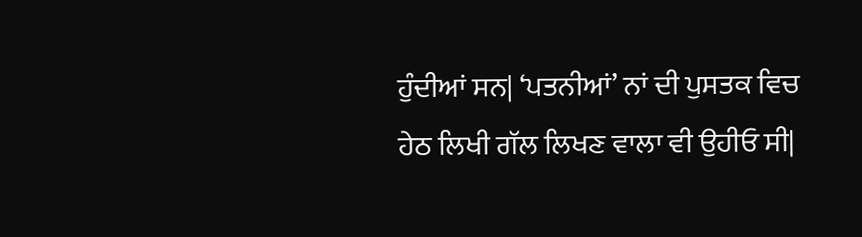ਹੁੰਦੀਆਂ ਸਨ| ‘ਪਤਨੀਆਂ’ ਨਾਂ ਦੀ ਪੁਸਤਕ ਵਿਚ ਹੇਠ ਲਿਖੀ ਗੱਲ ਲਿਖਣ ਵਾਲਾ ਵੀ ਉਹੀਓ ਸੀ|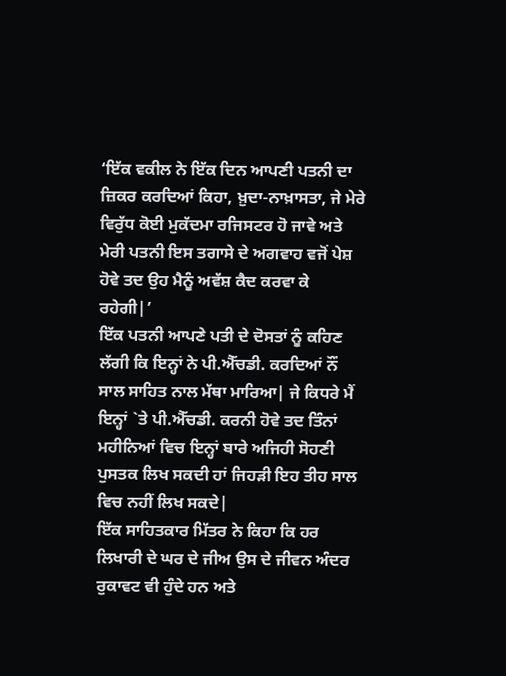‘ਇੱਕ ਵਕੀਲ ਨੇ ਇੱਕ ਦਿਨ ਆਪਣੀ ਪਤਨੀ ਦਾ ਜ਼ਿਕਰ ਕਰਦਿਆਂ ਕਿਹਾ, ਖ਼ੁਦਾ-ਨਾਖ਼ਾਸਤਾ, ਜੇ ਮੇਰੇ ਵਿਰੁੱਧ ਕੋਈ ਮੁਕੱਦਮਾ ਰਜਿਸਟਰ ਹੋ ਜਾਵੇ ਅਤੇ ਮੇਰੀ ਪਤਨੀ ਇਸ ਤਗਾਸੇ ਦੇ ਅਗਵਾਹ ਵਜੋਂ ਪੇਸ਼ ਹੋਵੇ ਤਦ ਉਹ ਮੈਨੂੰ ਅਵੱਸ਼ ਕੈਦ ਕਰਵਾ ਕੇ ਰਹੇਗੀ|’
ਇੱਕ ਪਤਨੀ ਆਪਣੇ ਪਤੀ ਦੇ ਦੋਸਤਾਂ ਨੂੰ ਕਹਿਣ ਲੱਗੀ ਕਿ ਇਨ੍ਹਾਂ ਨੇ ਪੀ.ਐੱਚਡੀ. ਕਰਦਿਆਂ ਨੌਂ ਸਾਲ ਸਾਹਿਤ ਨਾਲ ਮੱਥਾ ਮਾਰਿਆ| ਜੇ ਕਿਧਰੇ ਮੈਂ ਇਨ੍ਹਾਂ `ਤੇ ਪੀ.ਐੱਚਡੀ. ਕਰਨੀ ਹੋਵੇ ਤਦ ਤਿੰਨਾਂ ਮਹੀਨਿਆਂ ਵਿਚ ਇਨ੍ਹਾਂ ਬਾਰੇ ਅਜਿਹੀ ਸੋਹਣੀ ਪੁਸਤਕ ਲਿਖ ਸਕਦੀ ਹਾਂ ਜਿਹੜੀ ਇਹ ਤੀਹ ਸਾਲ ਵਿਚ ਨਹੀਂ ਲਿਖ ਸਕਦੇ|
ਇੱਕ ਸਾਹਿਤਕਾਰ ਮਿੱਤਰ ਨੇ ਕਿਹਾ ਕਿ ਹਰ ਲਿਖਾਰੀ ਦੇ ਘਰ ਦੇ ਜੀਅ ਉਸ ਦੇ ਜੀਵਨ ਅੰਦਰ ਰੁਕਾਵਟ ਵੀ ਹੁੰਦੇ ਹਨ ਅਤੇ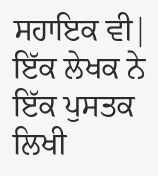ਸਹਾਇਕ ਵੀ| ਇੱਕ ਲੇਖਕ ਨੇ ਇੱਕ ਪੁਸਤਕ ਲਿਖੀ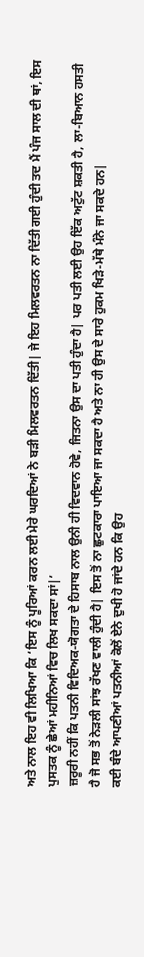ਅਤੇ ਨਾਲ ਇਹ ਵੀ ਲਿਖਿਆ ਕਿ ‘ਇਸ ਨੂੰ ਪੂਰਿਆਂ ਕਰਨ ਲਈ ਮੇਰੇ ਘਰਦਿਆਂ ਨੇ ਬੜੀ ਮਿਲਵਰਤਨ ਦਿੱਤੀ| ਜੇ ਇਹ ਮਿਲਵਰਤਨ ਨਾ ਦਿੱਤੀ ਗਈ ਹੁੰਦੀ ਤਦ ਮੈਂ ਪੰਜ ਸਾਲ ਦੀ ਥਾਂ, ਇਸ ਪੁਸਤਕ ਨੂੰ ਛੇਆਂ ਮਹੀਨਿਆਂ ਵਿਚ ਲਿਖ ਸਕਦਾ ਸਾਂ|’
ਜ਼ਰੂਰੀ ਨਹੀਂ ਕਿ ਪਤਨੀ ਵਿਦਿਅਕ-ਯੋਗਤਾ ਦੇ ਹਿਸਾਬ ਨਾਲ ਉਨੀ ਹੀ ਵਿਦਵਾਨ ਹੋਵੇ, ਜਿਤਨਾ ਉਸ ਦਾ ਪਤੀ ਹੁੰਦਾ ਹੈ| ਪਰ ਪਤੀ ਲਈ ਉਹ ਇੱਕ ਅਟੁੱਟ ਸ਼ਕਤੀ ਹੈ, ਲਾ-ਬਿਆਨ ਹਸਤੀ ਹੈ ਜੋ ਸਭ ਤੋਂ ਨੇੜਲੀ ਸਾਂਝ ਰੱਖਣ ਵਾਲੀ ਹੁੰਦੀ ਹੈ| ਇਸ ਤੋਂ ਨਾ ਛੁਟਕਾਰਾ ਪਾਇਆ ਜਾ ਸਕਦਾ ਹੈ ਅਤੇ ਨਾ ਹੀ ਉਸ ਦੇ ਸਾਰੇ ਹੁਕਮ ਖਿੜੇ-ਮੱਥੇ ਮੰਨੇ ਜਾ ਸਕਦੇ ਹਨ|
ਕਈ ਬੰਦੇ ਆਪਣੀਆਂ ਪਤਨੀਆਂ ਕੋਲੋਂ ਏਨੇ ਦੁਖੀ ਹੋ ਜਾਂਦੇ ਹਨ ਕਿ ਉਹ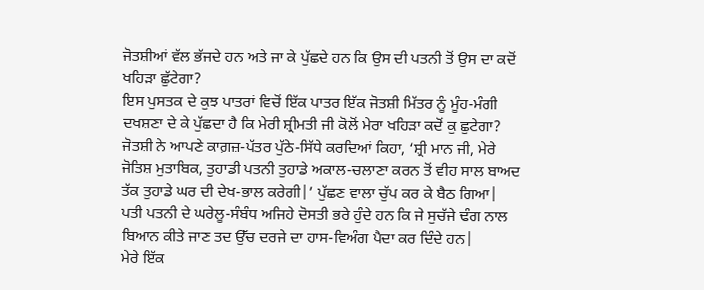ਜੋਤਸ਼ੀਆਂ ਵੱਲ ਭੱਜਦੇ ਹਨ ਅਤੇ ਜਾ ਕੇ ਪੁੱਛਦੇ ਹਨ ਕਿ ਉਸ ਦੀ ਪਤਨੀ ਤੋਂ ਉਸ ਦਾ ਕਦੋਂ ਖਹਿੜਾ ਛੁੱਟੇਗਾ?
ਇਸ ਪੁਸਤਕ ਦੇ ਕੁਝ ਪਾਤਰਾਂ ਵਿਚੋਂ ਇੱਕ ਪਾਤਰ ਇੱਕ ਜੋਤਸ਼ੀ ਮਿੱਤਰ ਨੂੰ ਮੂੰਹ-ਮੰਗੀ ਦਖਸ਼ਣਾ ਦੇ ਕੇ ਪੁੱਛਦਾ ਹੈ ਕਿ ਮੇਰੀ ਸ਼੍ਰੀਮਤੀ ਜੀ ਕੋਲੋਂ ਮੇਰਾ ਖਹਿੜਾ ਕਦੋਂ ਕੁ ਛੁਟੇਗਾ?
ਜੋਤਸ਼ੀ ਨੇ ਆਪਣੇ ਕਾਗ਼ਜ਼-ਪੱਤਰ ਪੁੱਠੇ-ਸਿੱਧੇ ਕਰਦਿਆਂ ਕਿਹਾ, ‘ਸ਼੍ਰੀ ਮਾਨ ਜੀ, ਮੇਰੇ ਜੋਤਿਸ਼ ਮੁਤਾਬਿਕ, ਤੁਹਾਡੀ ਪਤਨੀ ਤੁਹਾਡੇ ਅਕਾਲ-ਚਲਾਣਾ ਕਰਨ ਤੋਂ ਵੀਹ ਸਾਲ ਬਾਅਦ ਤੱਕ ਤੁਹਾਡੇ ਘਰ ਦੀ ਦੇਖ-ਭਾਲ ਕਰੇਗੀ|’ ਪੁੱਛਣ ਵਾਲਾ ਚੁੱਪ ਕਰ ਕੇ ਬੈਠ ਗਿਆ|
ਪਤੀ ਪਤਨੀ ਦੇ ਘਰੇਲੂ-ਸੰਬੰਧ ਅਜਿਹੇ ਦੋਸਤੀ ਭਰੇ ਹੁੰਦੇ ਹਨ ਕਿ ਜੇ ਸੁਚੱਜੇ ਢੰਗ ਨਾਲ ਬਿਆਨ ਕੀਤੇ ਜਾਣ ਤਦ ਉੱਚ ਦਰਜੇ ਦਾ ਹਾਸ-ਵਿਅੰਗ ਪੈਦਾ ਕਰ ਦਿੰਦੇ ਹਨ|
ਮੇਰੇ ਇੱਕ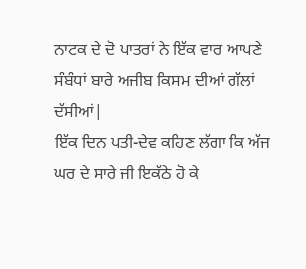ਨਾਟਕ ਦੇ ਦੋ ਪਾਤਰਾਂ ਨੇ ਇੱਕ ਵਾਰ ਆਪਣੇ ਸੰਬੰਧਾਂ ਬਾਰੇ ਅਜੀਬ ਕਿਸਮ ਦੀਆਂ ਗੱਲਾਂ ਦੱਸੀਆਂ|
ਇੱਕ ਦਿਨ ਪਤੀ-ਦੇਵ ਕਹਿਣ ਲੱਗਾ ਕਿ ਅੱਜ ਘਰ ਦੇ ਸਾਰੇ ਜੀ ਇਕੱਠੇ ਹੋ ਕੇ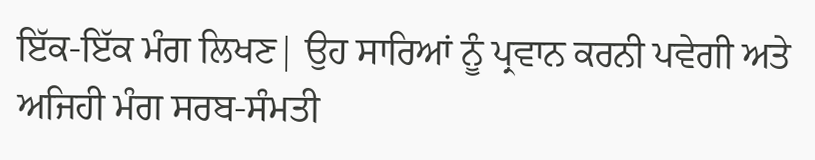ਇੱਕ-ਇੱਕ ਮੰਗ ਲਿਖਣ| ਉਹ ਸਾਰਿਆਂ ਨੂੰ ਪ੍ਰਵਾਨ ਕਰਨੀ ਪਵੇਗੀ ਅਤੇ ਅਜਿਹੀ ਮੰਗ ਸਰਬ-ਸੰਮਤੀ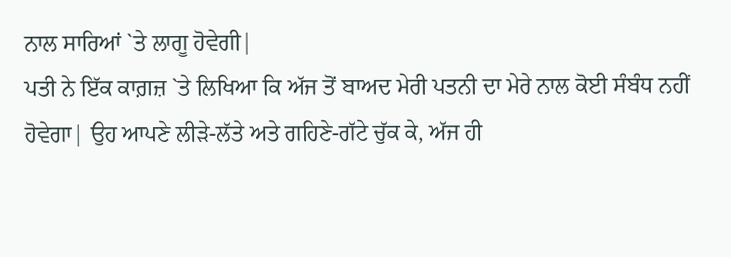ਨਾਲ ਸਾਰਿਆਂ `ਤੇ ਲਾਗੂ ਹੋਵੇਗੀ|
ਪਤੀ ਨੇ ਇੱਕ ਕਾਗ਼ਜ਼ `ਤੇ ਲਿਖਿਆ ਕਿ ਅੱਜ ਤੋਂ ਬਾਅਦ ਮੇਰੀ ਪਤਨੀ ਦਾ ਮੇਰੇ ਨਾਲ ਕੋਈ ਸੰਬੰਧ ਨਹੀਂ ਹੋਵੇਗਾ| ਉਹ ਆਪਣੇ ਲੀੜੇ-ਲੱਤੇ ਅਤੇ ਗਹਿਣੇ-ਗੱਟੇ ਚੁੱਕ ਕੇ, ਅੱਜ ਹੀ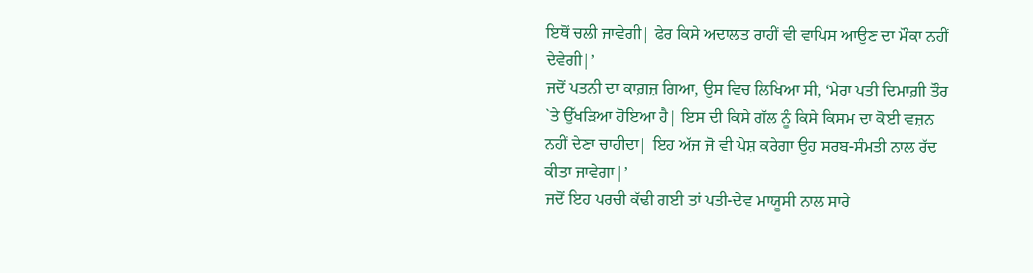ਇਥੋਂ ਚਲੀ ਜਾਵੇਗੀ| ਫੇਰ ਕਿਸੇ ਅਦਾਲਤ ਰਾਹੀਂ ਵੀ ਵਾਪਿਸ ਆਉਣ ਦਾ ਮੌਕਾ ਨਹੀਂ ਦੇਵੇਗੀ|’
ਜਦੋਂ ਪਤਨੀ ਦਾ ਕਾਗ਼ਜ਼ ਗਿਆ, ਉਸ ਵਿਚ ਲਿਖਿਆ ਸੀ, ‘ਮੇਰਾ ਪਤੀ ਦਿਮਾਗ਼ੀ ਤੌਰ `ਤੇ ਉੱਖੜਿਆ ਹੋਇਆ ਹੈ| ਇਸ ਦੀ ਕਿਸੇ ਗੱਲ ਨੂੰ ਕਿਸੇ ਕਿਸਮ ਦਾ ਕੋਈ ਵਜ਼ਨ ਨਹੀਂ ਦੇਣਾ ਚਾਹੀਦਾ| ਇਹ ਅੱਜ ਜੋ ਵੀ ਪੇਸ਼ ਕਰੇਗਾ ਉਹ ਸਰਬ-ਸੰਮਤੀ ਨਾਲ ਰੱਦ ਕੀਤਾ ਜਾਵੇਗਾ|’
ਜਦੋਂ ਇਹ ਪਰਚੀ ਕੱਢੀ ਗਈ ਤਾਂ ਪਤੀ-ਦੇਵ ਮਾਯੂਸੀ ਨਾਲ ਸਾਰੇ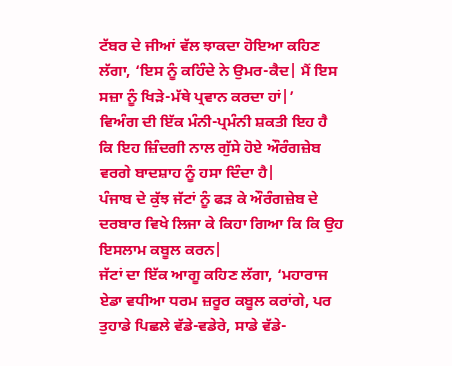ਟੱਬਰ ਦੇ ਜੀਆਂ ਵੱਲ ਝਾਕਦਾ ਹੋਇਆ ਕਹਿਣ ਲੱਗਾ, ‘ਇਸ ਨੂੰ ਕਹਿੰਦੇ ਨੇ ਉਮਰ-ਕੈਦ| ਮੈਂ ਇਸ ਸਜ਼ਾ ਨੂੰ ਖਿੜੇ-ਮੱਥੇ ਪ੍ਰਵਾਨ ਕਰਦਾ ਹਾਂ|’
ਵਿਅੰਗ ਦੀ ਇੱਕ ਮੰਨੀ-ਪ੍ਰਮੰਨੀ ਸ਼ਕਤੀ ਇਹ ਹੈ ਕਿ ਇਹ ਜ਼ਿੰਦਗੀ ਨਾਲ ਗੁੱਸੇ ਹੋਏ ਔਰੰਗਜ਼ੇਬ ਵਰਗੇ ਬਾਦਸ਼ਾਹ ਨੂੰ ਹਸਾ ਦਿੰਦਾ ਹੈ|
ਪੰਜਾਬ ਦੇ ਕੁੱਝ ਜੱਟਾਂ ਨੂੰ ਫੜ ਕੇ ਔਰੰਗਜ਼ੇਬ ਦੇ ਦਰਬਾਰ ਵਿਖੇ ਲਿਜਾ ਕੇ ਕਿਹਾ ਗਿਆ ਕਿ ਕਿ ਉਹ ਇਸਲਾਮ ਕਬੂਲ ਕਰਨ|
ਜੱਟਾਂ ਦਾ ਇੱਕ ਆਗੂ ਕਹਿਣ ਲੱਗਾ, ‘ਮਹਾਰਾਜ ਏਡਾ ਵਧੀਆ ਧਰਮ ਜ਼ਰੂਰ ਕਬੂਲ ਕਰਾਂਗੇ, ਪਰ ਤੁਹਾਡੇ ਪਿਛਲੇ ਵੱਡੇ-ਵਡੇਰੇ, ਸਾਡੇ ਵੱਡੇ-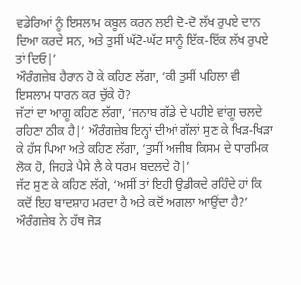ਵਡੇਰਿਆਂ ਨੂੰ ਇਸਲਾਮ ਕਬੂਲ ਕਰਨ ਲਈ ਦੋ-ਦੋ ਲੱਖ ਰੁਪਏ ਦਾਨ ਦਿਆ ਕਰਦੇ ਸਨ, ਅਤੇ ਤੁਸੀਂ ਘੱਟੋ-ਘੱਟ ਸਾਨੂੰ ਇੱਕ-ਇੱਕ ਲੱਖ ਰੁਪਏ ਤਾਂ ਦਿਓ|’
ਔਰੰਗਜ਼ੇਬ ਹੈਰਾਨ ਹੋ ਕੇ ਕਹਿਣ ਲੱਗਾ, ‘ਕੀ ਤੁਸੀਂ ਪਹਿਲਾ ਵੀ ਇਸਲਾਮ ਧਾਰਨ ਕਰ ਚੁੱਕੇ ਹੋ?
ਜੱਟਾਂ ਦਾ ਆਗੂ ਕਹਿਣ ਲੱਗਾ, ‘ਜਨਾਬ ਗੱਡੇ ਦੇ ਪਹੀਏ ਵਾਂਗੂ ਚਲਦੇ ਰਹਿਣਾ ਠੀਕ ਹੈ|’ ਔਰੰਗਜ਼ੇਬ ਇਨ੍ਹਾਂ ਦੀਆਂ ਗੱਲਾਂ ਸੁਣ ਕੇ ਖਿੜ-ਖਿੜਾ ਕੇ ਹੱਸ ਪਿਆ ਅਤੇ ਕਹਿਣ ਲੱਗਾ, ‘ਤੁਸੀਂ ਅਜੀਬ ਕਿਸਮ ਦੇ ਧਾਰਮਿਕ ਲੋਕ ਹੋ, ਜਿਹੜੇ ਪੈਸੇ ਲੈ ਕੇ ਧਰਮ ਬਦਲਦੇ ਹੋ|’
ਜੱਟ ਸੁਣ ਕੇ ਕਹਿਣ ਲੱਗੇ, ‘ਅਸੀਂ ਤਾਂ ਇਹੀ ਉਡੀਕਦੇ ਰਹਿੰਦੇ ਹਾਂ ਕਿ ਕਦੋਂ ਇਹ ਬਾਦਸ਼ਾਹ ਮਰਦਾ ਹੈ ਅਤੇ ਕਦੋਂ ਅਗਲਾ ਆਉਂਦਾ ਹੈ?’
ਔਰੰਗਜ਼ੇਬ ਨੇ ਹੱਥ ਜੋੜ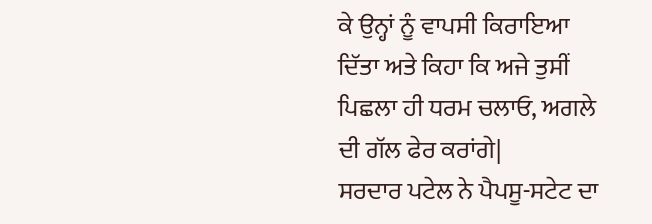ਕੇ ਉਨ੍ਹਾਂ ਨੂੰ ਵਾਪਸੀ ਕਿਰਾਇਆ ਦਿੱਤਾ ਅਤੇ ਕਿਹਾ ਕਿ ਅਜੇ ਤੁਸੀਂ ਪਿਛਲਾ ਹੀ ਧਰਮ ਚਲਾਓ, ਅਗਲੇ ਦੀ ਗੱਲ ਫੇਰ ਕਰਾਂਗੇ|
ਸਰਦਾਰ ਪਟੇਲ ਨੇ ਪੈਪਸੂ-ਸਟੇਟ ਦਾ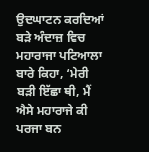ਉਦਘਾਟਨ ਕਰਦਿਆਂ ਬੜੇ ਅੰਦਾਜ਼ ਵਿਚ ਮਹਾਰਾਜਾ ਪਟਿਆਲਾ ਬਾਰੇ ਕਿਹਾ, ‘ਮੇਰੀ ਬੜੀ ਇੱਛਾ ਥੀ, ਮੈਂ ਐਸੇ ਮਹਾਰਾਜੇ ਕੀ ਪਰਜਾ ਬਨ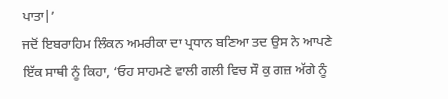ਪਾਤਾ|’
ਜਦੋਂ ਇਬਰਾਹਿਮ ਲਿੰਕਨ ਅਮਰੀਕਾ ਦਾ ਪ੍ਰਧਾਨ ਬਣਿਆ ਤਦ ਉਸ ਨੇ ਆਪਣੇ ਇੱਕ ਸਾਥੀ ਨੂੰ ਕਿਹਾ, ‘ਓਹ ਸਾਹਮਣੇ ਵਾਲੀ ਗਲੀ ਵਿਚ ਸੌ ਕੁ ਗਜ਼ ਅੱਗੇ ਨੂੰ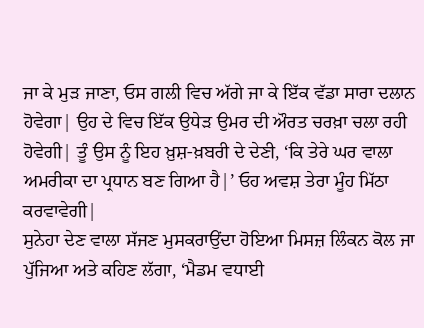ਜਾ ਕੇ ਮੁੜ ਜਾਣਾ, ਓਸ ਗਲੀ ਵਿਚ ਅੱਗੇ ਜਾ ਕੇ ਇੱਕ ਵੱਡਾ ਸਾਰਾ ਦਲਾਨ ਹੋਵੇਗਾ| ਉਹ ਦੇ ਵਿਚ ਇੱਕ ਉਧੇੜ ਉਮਰ ਦੀ ਔਰਤ ਚਰਖ਼ਾ ਚਲਾ ਰਹੀ ਹੋਵੇਗੀ| ਤੂੰ ਉਸ ਨੂੰ ਇਹ ਖ਼ੁਸ਼-ਖ਼ਬਰੀ ਦੇ ਦੇਣੀ, ‘ਕਿ ਤੇਰੇ ਘਰ ਵਾਲਾ ਅਮਰੀਕਾ ਦਾ ਪ੍ਰਧਾਨ ਬਣ ਗਿਆ ਹੈ|’ ਓਹ ਅਵਸ਼ ਤੇਰਾ ਮੂੰਹ ਮਿੱਠਾ ਕਰਵਾਵੇਗੀ|
ਸੁਨੇਹਾ ਦੇਣ ਵਾਲਾ ਸੱਜਣ ਮੁਸਕਰਾਉਂਦਾ ਹੋਇਆ ਮਿਸਜ਼ ਲਿੰਕਨ ਕੋਲ ਜਾ ਪੁੱਜਿਆ ਅਤੇ ਕਹਿਣ ਲੱਗਾ, ‘ਮੈਡਮ ਵਧਾਈ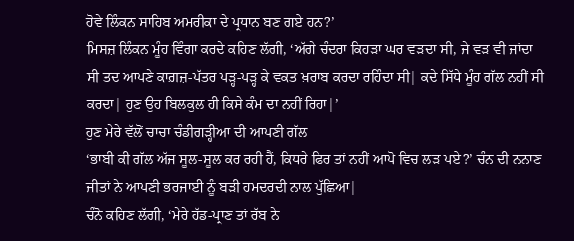ਹੋਵੇ ਲਿੰਕਨ ਸਾਹਿਬ ਅਮਰੀਕਾ ਦੇ ਪ੍ਰਧਾਨ ਬਣ ਗਏ ਹਨ?’
ਮਿਸਜ਼ ਲਿੰਕਨ ਮੂੰਹ ਵਿੰਗਾ ਕਰਦੇ ਕਹਿਣ ਲੱਗੀ, ‘ਅੱਗੇ ਚੰਦਰਾ ਕਿਹੜਾ ਘਰ ਵੜਦਾ ਸੀ, ਜੇ ਵੜ ਵੀ ਜਾਂਦਾ ਸੀ ਤਦ ਆਪਣੇ ਕਾਗ਼ਜ਼-ਪੱਤਰ ਪੜ੍ਹ-ਪੜ੍ਹ ਕੇ ਵਕਤ ਖ਼ਰਾਬ ਕਰਦਾ ਰਹਿੰਦਾ ਸੀ| ਕਦੇ ਸਿੱਧੇ ਮੂੰਹ ਗੱਲ ਨਹੀਂ ਸੀ ਕਰਦਾ| ਹੁਣ ਉਹ ਬਿਲਕੁਲ ਹੀ ਕਿਸੇ ਕੰਮ ਦਾ ਨਹੀਂ ਰਿਹਾ|’
ਹੁਣ ਮੇਰੇ ਵੱਲੋਂ ਚਾਚਾ ਚੰਡੀਗੜ੍ਹੀਆ ਦੀ ਆਪਣੀ ਗੱਲ
‘ਭਾਬੀ ਕੀ ਗੱਲ ਅੱਜ ਸੂਲ-ਸੂਲ ਕਰ ਰਹੀ ਹੈਂ, ਕਿਧਰੇ ਫਿਰ ਤਾਂ ਨਹੀਂ ਆਪੋ ਵਿਚ ਲੜ ਪਏ?’ ਚੰਨ ਦੀ ਨਨਾਣ ਜੀਤਾਂ ਨੇ ਆਪਣੀ ਭਰਜਾਈ ਨੂੰ ਬੜੀ ਹਮਦਰਦੀ ਨਾਲ ਪੁੱਛਿਆ|
ਚੰਨੋ ਕਹਿਣ ਲੱਗੀ, ‘ਮੇਰੇ ਹੱਡ-ਪ੍ਰਾਣ ਤਾਂ ਰੱਬ ਨੇ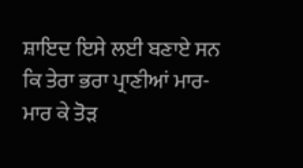ਸ਼ਾਇਦ ਇਸੇ ਲਈ ਬਣਾਏ ਸਨ ਕਿ ਤੇਰਾ ਭਰਾ ਪ੍ਰਾਣੀਆਂ ਮਾਰ-ਮਾਰ ਕੇ ਤੋੜ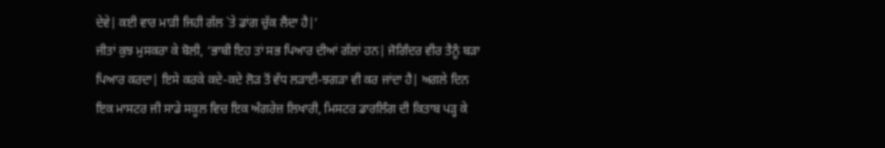ਦੇਵੇ| ਕਈ ਵਾਰ ਮਾੜੀ ਜਿਹੀ ਗੱਲ `ਤੇ ਡਾਂਗ ਚੁੱਕ ਲੈਂਦਾ ਹੈ|’
ਜੀਤਾਂ ਕੁਝ ਮੁਸਕਰਾ ਕੇ ਬੋਲੀ, ‘ਭਾਬੀ ਇਹ ਤਾਂ ਸਭ ਪਿਆਰ ਦੀਆਂ ਗੱਲਾਂ ਹਨ| ਜੋਗਿੰਦਰ ਵੀਰ ਤੈਨੂੰ ਬੜਾ ਪਿਆਰ ਕਰਦਾ| ਇਸੇ ਕਰਕੇ ਕਦੇ-ਕਦੇ ਲੋੜ ਤੋਂ ਵੱਧ ਲੜਾਈ-ਝਗੜਾ ਵੀ ਕਰ ਜਾਂਦਾ ਹੈ| ਅਗਲੇ ਦਿਨ ਇਕ ਮਾਸਟਰ ਜੀ ਸਾਡੇ ਸਕੂਲ ਵਿਚ ਇਕ ਅੰਗਰੇਜ਼ ਲਿਖਾਰੀ, ਮਿਸਟਰ ਡਾਰਲਿੰਗ ਦੀ ਕਿਤਾਬ ਪੜ੍ਹ ਕੇ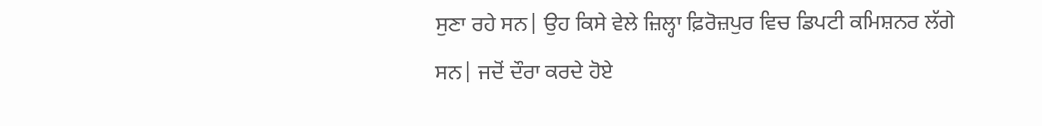ਸੁਣਾ ਰਹੇ ਸਨ| ਉਹ ਕਿਸੇ ਵੇਲੇ ਜ਼ਿਲ੍ਹਾ ਫ਼ਿਰੋਜ਼ਪੁਰ ਵਿਚ ਡਿਪਟੀ ਕਮਿਸ਼ਨਰ ਲੱਗੇ ਸਨ| ਜਦੋਂ ਦੌਰਾ ਕਰਦੇ ਹੋਏ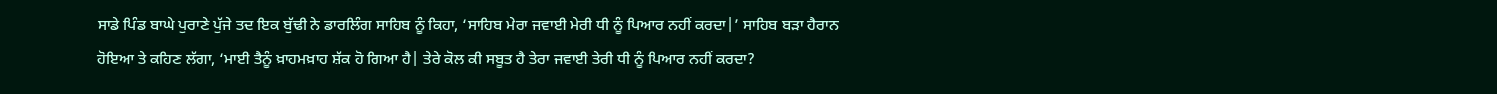ਸਾਡੇ ਪਿੰਡ ਬਾਘੇ ਪੁਰਾਣੇ ਪੁੱਜੇ ਤਦ ਇਕ ਬੁੱਢੀ ਨੇ ਡਾਰਲਿੰਗ ਸਾਹਿਬ ਨੂੰ ਕਿਹਾ, ‘ਸਾਹਿਬ ਮੇਰਾ ਜਵਾਈ ਮੇਰੀ ਧੀ ਨੂੰ ਪਿਆਰ ਨਹੀਂ ਕਰਦਾ|’ ਸਾਹਿਬ ਬੜਾ ਹੈਰਾਨ ਹੋਇਆ ਤੇ ਕਹਿਣ ਲੱਗਾ, ‘ਮਾਈ ਤੈਨੂੰ ਖ਼ਾਹਮਖ਼ਾਹ ਸ਼ੱਕ ਹੋ ਗਿਆ ਹੈ| ਤੇਰੇ ਕੋਲ ਕੀ ਸਬੂਤ ਹੈ ਤੇਰਾ ਜਵਾਈ ਤੇਰੀ ਧੀ ਨੂੰ ਪਿਆਰ ਨਹੀਂ ਕਰਦਾ?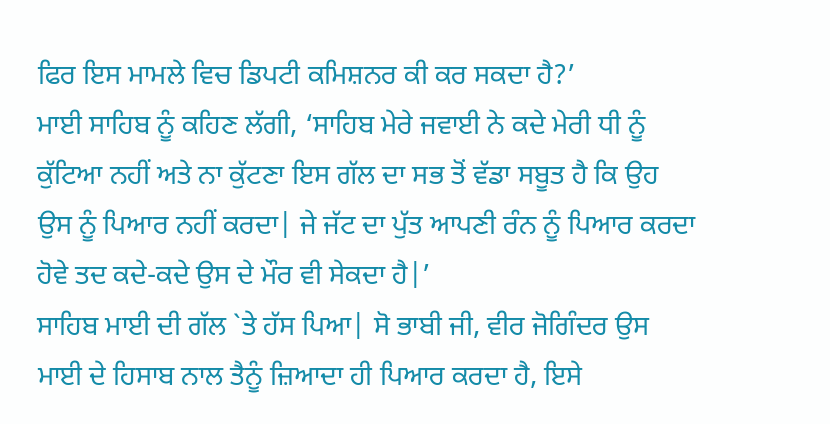ਫਿਰ ਇਸ ਮਾਮਲੇ ਵਿਚ ਡਿਪਟੀ ਕਮਿਸ਼ਨਰ ਕੀ ਕਰ ਸਕਦਾ ਹੈ?’
ਮਾਈ ਸਾਹਿਬ ਨੂੰ ਕਹਿਣ ਲੱਗੀ, ‘ਸਾਹਿਬ ਮੇਰੇ ਜਵਾਈ ਨੇ ਕਦੇ ਮੇਰੀ ਧੀ ਨੂੰ ਕੁੱਟਿਆ ਨਹੀਂ ਅਤੇ ਨਾ ਕੁੱਟਣਾ ਇਸ ਗੱਲ ਦਾ ਸਭ ਤੋਂ ਵੱਡਾ ਸਬੂਤ ਹੈ ਕਿ ਉਹ ਉਸ ਨੂੰ ਪਿਆਰ ਨਹੀਂ ਕਰਦਾ| ਜੇ ਜੱਟ ਦਾ ਪੁੱਤ ਆਪਣੀ ਰੰਨ ਨੂੰ ਪਿਆਰ ਕਰਦਾ ਹੋਵੇ ਤਦ ਕਦੇ-ਕਦੇ ਉਸ ਦੇ ਮੌਰ ਵੀ ਸੇਕਦਾ ਹੈ|’
ਸਾਹਿਬ ਮਾਈ ਦੀ ਗੱਲ `ਤੇ ਹੱਸ ਪਿਆ| ਸੋ ਭਾਬੀ ਜੀ, ਵੀਰ ਜੋਗਿੰਦਰ ਉਸ ਮਾਈ ਦੇ ਹਿਸਾਬ ਨਾਲ ਤੈਨੂੰ ਜ਼ਿਆਦਾ ਹੀ ਪਿਆਰ ਕਰਦਾ ਹੈ, ਇਸੇ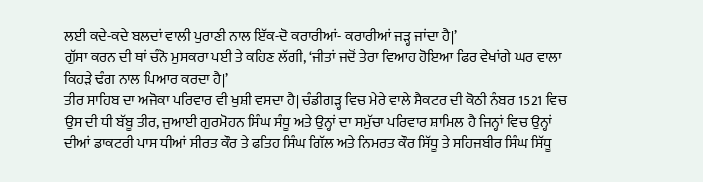ਲਈ ਕਦੇ-ਕਦੇ ਬਲਦਾਂ ਵਾਲੀ ਪੁਰਾਣੀ ਨਾਲ ਇੱਕ-ਦੋ ਕਰਾਰੀਆਂ- ਕਰਾਰੀਆਂ ਜੜ੍ਹ ਜਾਂਦਾ ਹੈ|’
ਗੁੱਸਾ ਕਰਨ ਦੀ ਥਾਂ ਚੰਨੋ ਮੁਸਕਰਾ ਪਈ ਤੇ ਕਹਿਣ ਲੱਗੀ, ‘ਜੀਤਾਂ ਜਦੋਂ ਤੇਰਾ ਵਿਆਹ ਹੋਇਆ ਫਿਰ ਵੇਖਾਂਗੇ ਘਰ ਵਾਲਾ ਕਿਹੜੇ ਢੰਗ ਨਾਲ ਪਿਆਰ ਕਰਦਾ ਹੈ|’
ਤੀਰ ਸਾਹਿਬ ਦਾ ਅਜੋਕਾ ਪਰਿਵਾਰ ਵੀ ਖੁਸ਼ੀ ਵਸਦਾ ਹੈ| ਚੰਡੀਗੜ੍ਹ ਵਿਚ ਮੇਰੇ ਵਾਲੇ ਸੈਕਟਰ ਦੀ ਕੋਠੀ ਨੰਬਰ 1521 ਵਿਚ ਉਸ ਦੀ ਧੀ ਬੱਬੂ ਤੀਰ, ਜੁਆਈ ਗੁਰਮੋਹਨ ਸਿੰਘ ਸੰਧੂ ਅਤੇ ਉਨ੍ਹਾਂ ਦਾ ਸਮੁੱਚਾ ਪਰਿਵਾਰ ਸ਼ਾਮਿਲ ਹੈ ਜਿਨ੍ਹਾਂ ਵਿਚ ਉਨ੍ਹਾਂ ਦੀਆਂ ਡਾਕਟਰੀ ਪਾਸ ਧੀਆਂ ਸੀਰਤ ਕੌਰ ਤੇ ਫਤਿਹ ਸਿੰਘ ਗਿੱਲ ਅਤੇ ਨਿਮਰਤ ਕੌਰ ਸਿੱਧੂ ਤੇ ਸਹਿਜਬੀਰ ਸਿੰਘ ਸਿੱਧੂ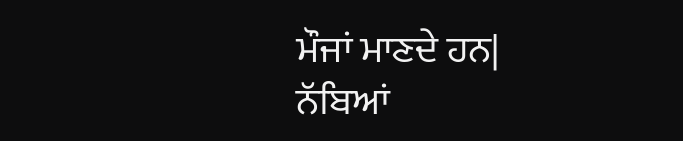ਮੌਜਾਂ ਮਾਣਦੇ ਹਨ|
ਨੱਬਿਆਂ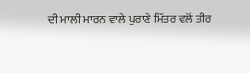ਦੀ ਮਾਲੀ ਮਾਰਨ ਵਾਲੇ ਪੁਰਾਣੇ ਮਿੱਤਰ ਵਲੋਂ ਤੀਰ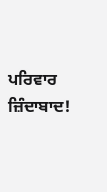ਪਰਿਵਾਰ ਜ਼ਿੰਦਾਬਾਦ!